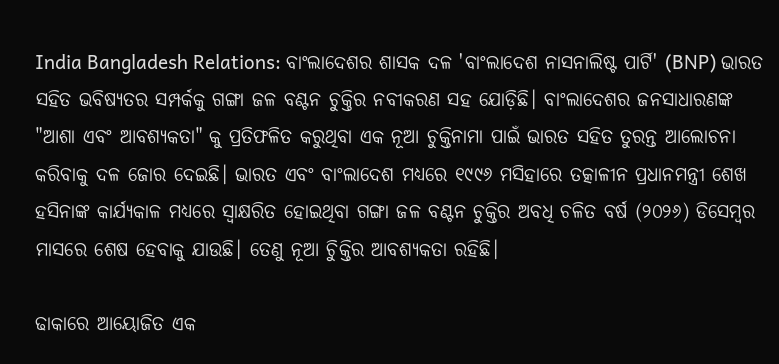India Bangladesh Relations: ବାଂଲାଦେଶର ଶାସକ ଦଳ 'ବାଂଲାଦେଶ ନାସନାଲିଷ୍ଟ ପାର୍ଟି' (BNP) ଭାରତ ସହିତ ଭବିଷ୍ୟତର ସମ୍ପର୍କକୁ ଗଙ୍ଗା ଜଳ ବଣ୍ଟନ ଚୁକ୍ତିର ନବୀକରଣ ସହ ଯୋଡ଼ିଛି। ବାଂଲାଦେଶର ଜନସାଧାରଣଙ୍କ "ଆଶା ଏବଂ ଆବଶ୍ୟକତା" କୁ ପ୍ରତିଫଳିତ କରୁଥିବା ଏକ ନୂଆ ଚୁକ୍ତିନାମା ପାଇଁ ଭାରତ ସହିତ ତୁରନ୍ତ ଆଲୋଚନା କରିବାକୁ ଦଳ ଜୋର ଦେଇଛି। ଭାରତ ଏବଂ ବାଂଲାଦେଶ ମଧ୍ୟରେ ୧୯୯୬ ମସିହାରେ ତତ୍କାଳୀନ ପ୍ରଧାନମନ୍ତ୍ରୀ ଶେଖ ହସିନାଙ୍କ କାର୍ଯ୍ୟକାଳ ମଧ୍ୟରେ ସ୍ୱାକ୍ଷରିତ ହୋଇଥିବା ଗଙ୍ଗା ଜଳ ବଣ୍ଟନ ଚୁକ୍ତିର ଅବଧି ଚଳିତ ବର୍ଷ (୨୦୨୬) ଡିସେମ୍ବର ମାସରେ ଶେଷ ହେବାକୁ ଯାଉଛି। ତେଣୁ ନୂଆ ଚିୁକ୍ତିର ଆବଶ୍ୟକତା ରହିଛି।

ଢାକାରେ ଆୟୋଜିତ ଏକ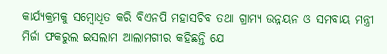କାର୍ଯ୍ୟକ୍ରମକୁ ସମ୍ବୋଧିତ କରି ବିଏନପି ମହାସଚିବ ତଥା ଗ୍ରାମ୍ୟ ଉନ୍ନୟନ ଓ ସମବାୟ ମନ୍ତ୍ରୀ ମିର୍ଜା ଫକରୁଲ ଇସଲାମ ଆଲାମଗୀର କହିଛନ୍ତି ଯେ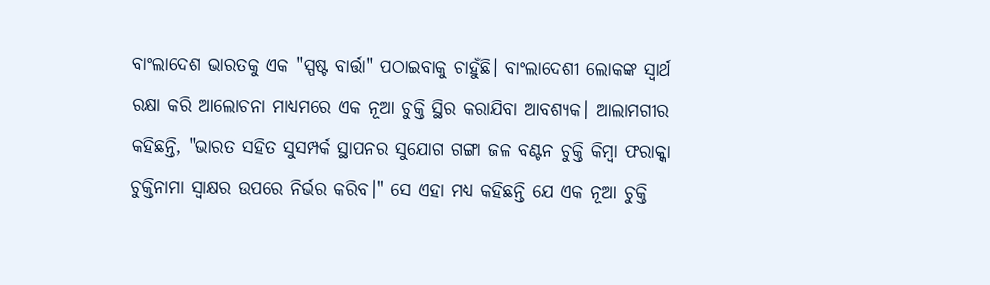ବାଂଲାଦେଶ ଭାରତକୁ ଏକ "ସ୍ପଷ୍ଟ ବାର୍ତ୍ତା" ପଠାଇବାକୁ ଚାହୁଁଛି। ବାଂଲାଦେଶୀ ଲୋକଙ୍କ ସ୍ୱାର୍ଥ ରକ୍ଷା କରି ଆଲୋଚନା ମାଧ୍ୟମରେ ଏକ ନୂଆ ଚୁକ୍ତି ସ୍ଥିର କରାଯିବା ଆବଶ୍ୟକ। ଆଲାମଗୀର କହିଛନ୍ତି, "ଭାରତ ସହିତ ସୁସମ୍ପର୍କ ସ୍ଥାପନର ସୁଯୋଗ ଗଙ୍ଗା ଜଳ ବଣ୍ଟନ ଚୁକ୍ତି କିମ୍ବା ଫରାକ୍କା ଚୁକ୍ତିନାମା ସ୍ୱାକ୍ଷର ଉପରେ ନିର୍ଭର କରିବ।" ସେ ଏହା ମଧ୍ୟ କହିଛନ୍ତି ଯେ ଏକ ନୂଆ ଚୁକ୍ତି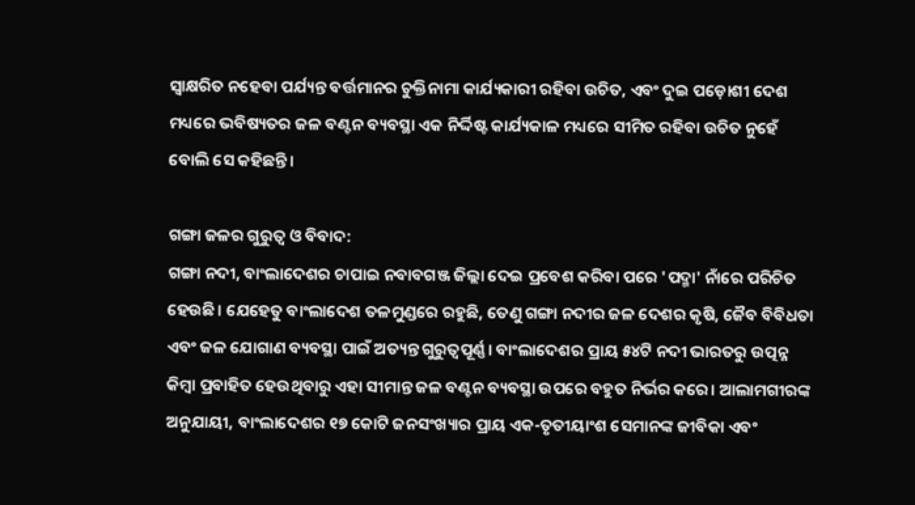ସ୍ୱାକ୍ଷରିତ ନହେବା ପର୍ଯ୍ୟନ୍ତ ବର୍ତ୍ତମାନର ଚୁକ୍ତିନାମା କାର୍ଯ୍ୟକାରୀ ରହିବା ଉଚିତ, ଏବଂ ଦୁଇ ପଡ଼ୋଶୀ ଦେଶ ମଧ୍ୟରେ ଭବିଷ୍ୟତର ଜଳ ବଣ୍ଟନ ବ୍ୟବସ୍ଥା ଏକ ନିର୍ଦ୍ଦିଷ୍ଟ କାର୍ଯ୍ୟକାଳ ମଧ୍ୟରେ ସୀମିତ ରହିବା ଉଚିତ ନୁହେଁ ବୋଲି ସେ କହିଛନ୍ତି।

ଗଙ୍ଗା ଜଳର ଗୁରୁତ୍ୱ ଓ ବିବାଦ:
ଗଙ୍ଗା ନଦୀ, ବାଂଲାଦେଶର ଚାପାଇ ନବାବଗଞ୍ଜ ଜିଲ୍ଲା ଦେଇ ପ୍ରବେଶ କରିବା ପରେ 'ପଦ୍ମା' ନାଁରେ ପରିଚିତ ହେଉଛି। ଯେହେତୁ ବାଂଲାଦେଶ ତଳମୁଣ୍ଡରେ ରହୁଛି, ତେଣୁ ଗଙ୍ଗା ନଦୀର ଜଳ ଦେଶର କୃଷି, ଜୈବ ବିବିଧତା ଏବଂ ଜଳ ଯୋଗାଣ ବ୍ୟବସ୍ଥା ପାଇଁ ଅତ୍ୟନ୍ତ ଗୁରୁତ୍ୱପୂର୍ଣ୍ଣ। ବାଂଲାଦେଶର ପ୍ରାୟ ୫୪ଟି ନଦୀ ଭାରତରୁ ଉତ୍ପନ୍ନ କିମ୍ବା ପ୍ରବାହିତ ହେଉଥିବାରୁ ଏହା ସୀମାନ୍ତ ଜଳ ବଣ୍ଟନ ବ୍ୟବସ୍ଥା ଉପରେ ବହୁତ ନିର୍ଭର କରେ। ଆଲାମଗୀରଙ୍କ ଅନୁଯାୟୀ, ବାଂଲାଦେଶର ୧୭ କୋଟି ଜନସଂଖ୍ୟାର ପ୍ରାୟ ଏକ-ତୃତୀୟାଂଶ ସେମାନଙ୍କ ଜୀବିକା ଏବଂ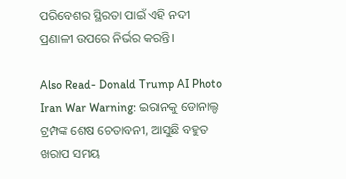ପରିବେଶର ସ୍ଥିରତା ପାଇଁ ଏହି ନଦୀ ପ୍ରଣାଳୀ ଉପରେ ନିର୍ଭର କରନ୍ତି।

Also Read- Donald Trump AI Photo Iran War Warning: ଇରାନକୁ ଡୋନାଲ୍ଡ ଟ୍ରମ୍ପଙ୍କ ଶେଷ ଚେତାବନୀ, ଆସୁଛି ବହୁତ ଖରାପ ସମୟ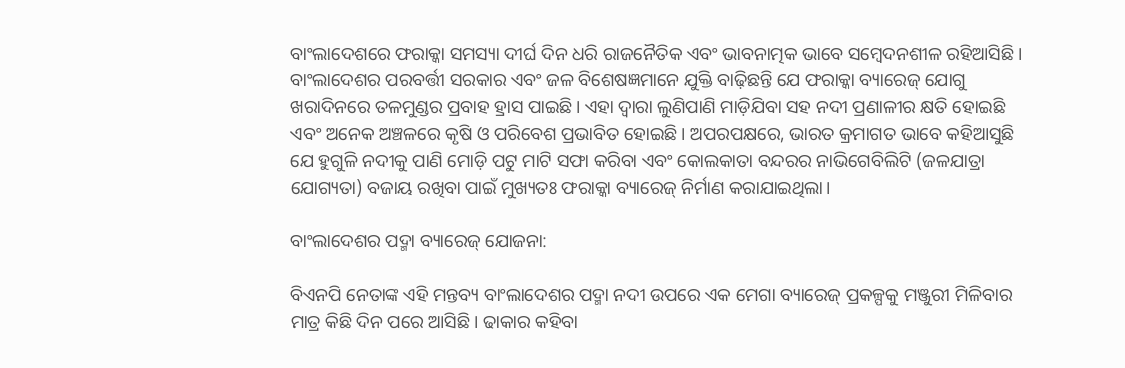ବାଂଲାଦେଶରେ ଫରାକ୍କା ସମସ୍ୟା ଦୀର୍ଘ ଦିନ ଧରି ରାଜନୈତିକ ଏବଂ ଭାବନାତ୍ମକ ଭାବେ ସମ୍ବେଦନଶୀଳ ରହିଆସିଛି। ବାଂଲାଦେଶର ପରବର୍ତ୍ତୀ ସରକାର ଏବଂ ଜଳ ବିଶେଷଜ୍ଞମାନେ ଯୁକ୍ତି ବାଢ଼ିଛନ୍ତି ଯେ ଫରାକ୍କା ବ୍ୟାରେଜ୍ ଯୋଗୁ ଖରାଦିନରେ ତଳମୁଣ୍ଡର ପ୍ରବାହ ହ୍ରାସ ପାଇଛି। ଏହା ଦ୍ୱାରା ଲୁଣିପାଣି ମାଡ଼ିଯିବା ସହ ନଦୀ ପ୍ରଣାଳୀର କ୍ଷତି ହୋଇଛି ଏବଂ ଅନେକ ଅଞ୍ଚଳରେ କୃଷି ଓ ପରିବେଶ ପ୍ରଭାବିତ ହୋଇଛି। ଅପରପକ୍ଷରେ, ଭାରତ କ୍ରମାଗତ ଭାବେ କହିଆସୁଛି ଯେ ହୁଗୁଳି ନଦୀକୁ ପାଣି ମୋଡ଼ି ପଟୁ ମାଟି ସଫା କରିବା ଏବଂ କୋଲକାତା ବନ୍ଦରର ନାଭିଗେବିଲିଟି (ଜଳଯାତ୍ରା ଯୋଗ୍ୟତା) ବଜାୟ ରଖିବା ପାଇଁ ମୁଖ୍ୟତଃ ଫରାକ୍କା ବ୍ୟାରେଜ୍ ନିର୍ମାଣ କରାଯାଇଥିଲା।

ବାଂଲାଦେଶର ପଦ୍ମା ବ୍ୟାରେଜ୍ ଯୋଜନା:

ବିଏନପି ନେତାଙ୍କ ଏହି ମନ୍ତବ୍ୟ ବାଂଲାଦେଶର ପଦ୍ମା ନଦୀ ଉପରେ ଏକ ମେଗା ବ୍ୟାରେଜ୍ ପ୍ରକଳ୍ପକୁ ମଞ୍ଜୁରୀ ମିଳିବାର ମାତ୍ର କିଛି ଦିନ ପରେ ଆସିଛି। ଢାକାର କହିବା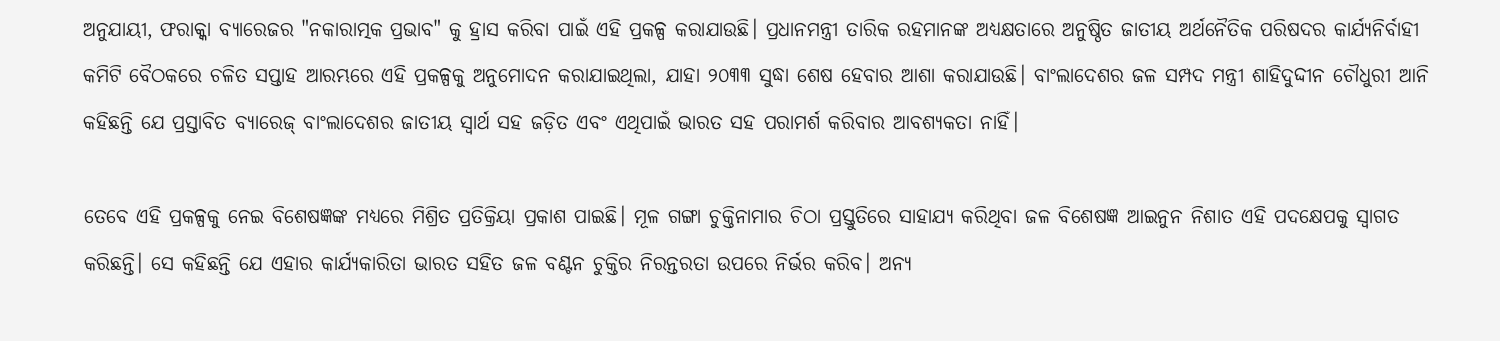ଅନୁଯାୟୀ, ଫରାକ୍କା ବ୍ୟାରେଜର "ନକାରାତ୍ମକ ପ୍ରଭାବ" କୁ ହ୍ରାସ କରିବା ପାଇଁ ଏହି ପ୍ରକଳ୍ପ କରାଯାଉଛି। ପ୍ରଧାନମନ୍ତ୍ରୀ ତାରିକ ରହମାନଙ୍କ ଅଧ୍ୟକ୍ଷତାରେ ଅନୁଷ୍ଠିତ ଜାତୀୟ ଅର୍ଥନୈତିକ ପରିଷଦର କାର୍ଯ୍ୟନିର୍ବାହୀ କମିଟି ବୈଠକରେ ଚଳିତ ସପ୍ତାହ ଆରମ୍ଭରେ ଏହି ପ୍ରକଳ୍ପକୁ ଅନୁମୋଦନ କରାଯାଇଥିଲା, ଯାହା ୨୦୩୩ ସୁଦ୍ଧା ଶେଷ ହେବାର ଆଶା କରାଯାଉଛି। ବାଂଲାଦେଶର ଜଳ ସମ୍ପଦ ମନ୍ତ୍ରୀ ଶାହିଦୁଦ୍ଦୀନ ଚୌଧୁରୀ ଆନି କହିଛନ୍ତି ଯେ ପ୍ରସ୍ତାବିତ ବ୍ୟାରେଜ୍ ବାଂଲାଦେଶର ଜାତୀୟ ସ୍ୱାର୍ଥ ସହ ଜଡ଼ିତ ଏବଂ ଏଥିପାଇଁ ଭାରତ ସହ ପରାମର୍ଶ କରିବାର ଆବଶ୍ୟକତା ନାହିଁ।

ତେବେ ଏହି ପ୍ରକଳ୍ପକୁ ନେଇ ବିଶେଷଜ୍ଞଙ୍କ ମଧ୍ୟରେ ମିଶ୍ରିତ ପ୍ରତିକ୍ରିୟା ପ୍ରକାଶ ପାଇଛି। ମୂଳ ଗଙ୍ଗା ଚୁକ୍ତିନାମାର ଚିଠା ପ୍ରସ୍ତୁତିରେ ସାହାଯ୍ୟ କରିଥିବା ଜଳ ବିଶେଷଜ୍ଞ ଆଇନୁନ ନିଶାତ ଏହି ପଦକ୍ଷେପକୁ ସ୍ୱାଗତ କରିଛନ୍ତି। ସେ କହିଛନ୍ତି ଯେ ଏହାର କାର୍ଯ୍ୟକାରିତା ଭାରତ ସହିତ ଜଳ ବଣ୍ଟନ ଚୁକ୍ତିର ନିରନ୍ତରତା ଉପରେ ନିର୍ଭର କରିବ। ଅନ୍ୟ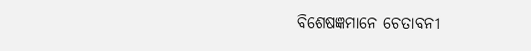ବିଶେଷଜ୍ଞମାନେ ଚେତାବନୀ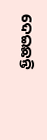ଦେଇଛନ୍ତି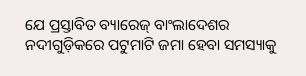ଯେ ପ୍ରସ୍ତାବିତ ବ୍ୟାରେଜ୍ ବାଂଲାଦେଶର ନଦୀଗୁଡ଼ିକରେ ପଟୁମାଟି ଜମା ହେବା ସମସ୍ୟାକୁ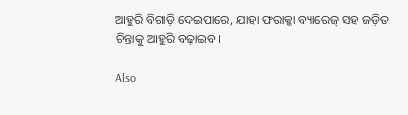ଆହୁରି ବିଗାଡ଼ି ଦେଇପାରେ, ଯାହା ଫରାକ୍କା ବ୍ୟାରେଜ୍ ସହ ଜଡ଼ିତ ଚିନ୍ତାକୁ ଆହୁରି ବଢ଼ାଇବ।

Also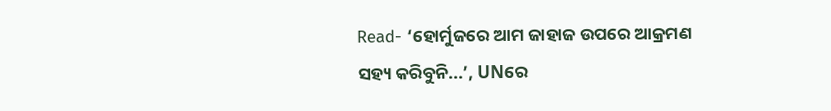Read- ‘ହୋର୍ମୁଜରେ ଆମ ଜାହାଜ ଉପରେ ଆକ୍ରମଣ ସହ୍ୟ କରିବୁନି...’, UNରେ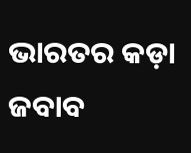ଭାରତର କଡ଼ା ଜବାବ